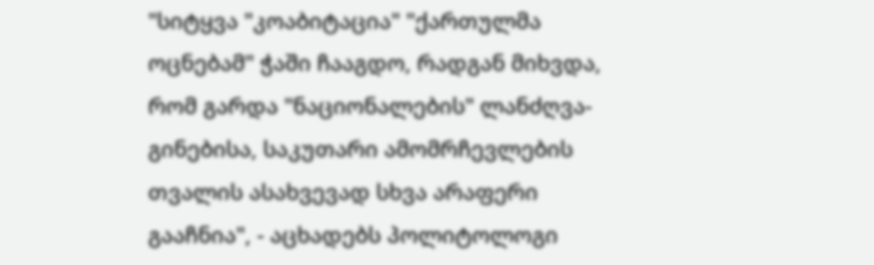"სიტყვა "კოაბიტაცია" "ქართულმა ოცნებამ" ჭაში ჩააგდო, რადგან მიხვდა, რომ გარდა "ნაციონალების" ლანძღვა-გინებისა, საკუთარი ამომრჩევლების თვალის ასახვევად სხვა არაფერი გააჩნია", - აცხადებს პოლიტოლოგი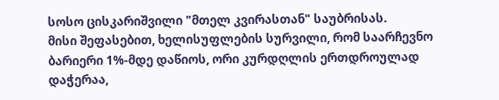სოსო ცისკარიშვილი "მთელ კვირასთან" საუბრისას.
მისი შეფასებით, ხელისუფლების სურვილი, რომ საარჩევნო ბარიერი 1%-მდე დაწიოს, ორი კურდღლის ერთდროულად დაჭერაა,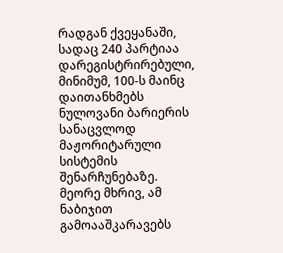რადგან ქვეყანაში, სადაც 240 პარტიაა დარეგისტრირებული, მინიმუმ, 100-ს მაინც დაითანხმებს ნულოვანი ბარიერის სანაცვლოდ მაჟორიტარული სისტემის შენარჩუნებაზე. მეორე მხრივ, ამ ნაბიჯით გამოააშკარავებს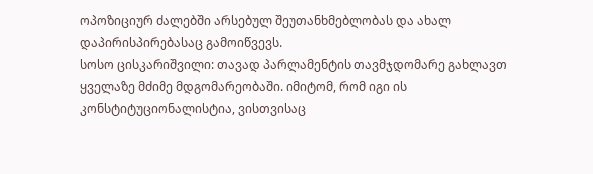ოპოზიციურ ძალებში არსებულ შეუთანხმებლობას და ახალ დაპირისპირებასაც გამოიწვევს.
სოსო ცისკარიშვილი: თავად პარლამენტის თავმჯდომარე გახლავთ ყველაზე მძიმე მდგომარეობაში. იმიტომ, რომ იგი ის კონსტიტუციონალისტია, ვისთვისაც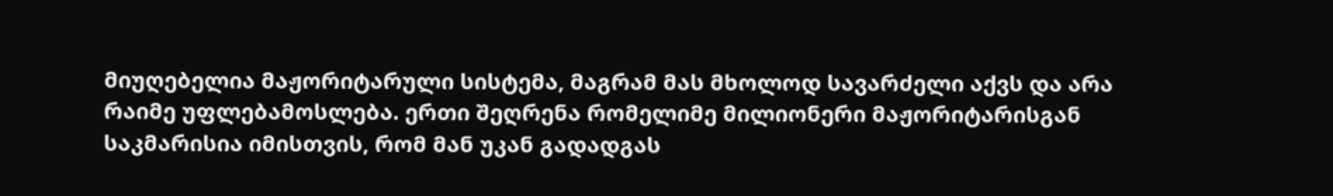მიუღებელია მაჟორიტარული სისტემა, მაგრამ მას მხოლოდ სავარძელი აქვს და არა რაიმე უფლებამოსლება. ერთი შეღრენა რომელიმე მილიონერი მაჟორიტარისგან საკმარისია იმისთვის, რომ მან უკან გადადგას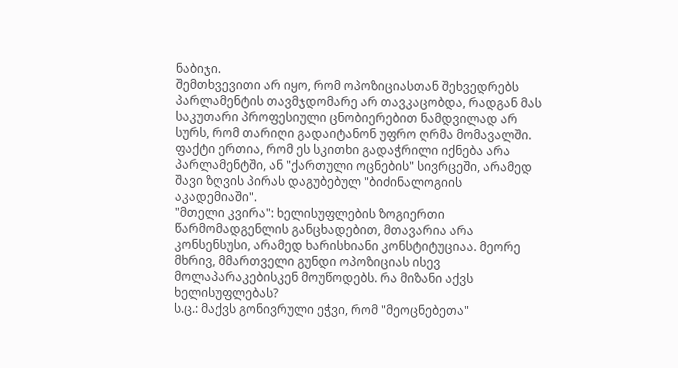ნაბიჯი.
შემთხვევითი არ იყო, რომ ოპოზიციასთან შეხვედრებს პარლამენტის თავმჯდომარე არ თავკაცობდა, რადგან მას საკუთარი პროფესიული ცნობიერებით ნამდვილად არ სურს, რომ თარიღი გადაიტანონ უფრო ღრმა მომავალში. ფაქტი ერთია, რომ ეს სკითხი გადაჭრილი იქნება არა პარლამენტში, ან "ქართული ოცნების" სივრცეში, არამედ შავი ზღვის პირას დაგუბებულ "ბიძინალოგიის აკადემიაში".
"მთელი კვირა": ხელისუფლების ზოგიერთი წარმომადგენლის განცხადებით, მთავარია არა კონსენსუსი, არამედ ხარისხიანი კონსტიტუციაა. მეორე მხრივ, მმართველი გუნდი ოპოზიციას ისევ მოლაპარაკებისკენ მოუწოდებს. რა მიზანი აქვს ხელისუფლებას?
ს.ც.: მაქვს გონივრული ეჭვი, რომ "მეოცნებეთა"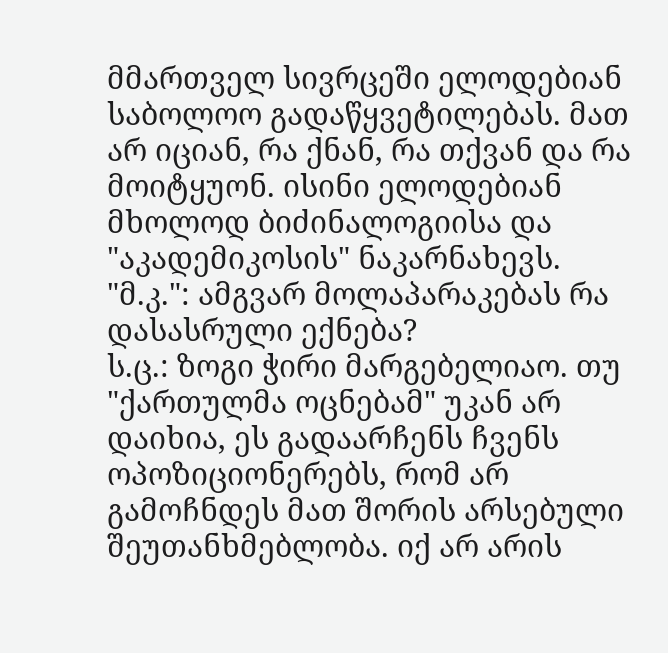მმართველ სივრცეში ელოდებიან საბოლოო გადაწყვეტილებას. მათ არ იციან, რა ქნან, რა თქვან და რა მოიტყუონ. ისინი ელოდებიან მხოლოდ ბიძინალოგიისა და "აკადემიკოსის" ნაკარნახევს.
"მ.კ.": ამგვარ მოლაპარაკებას რა დასასრული ექნება?
ს.ც.: ზოგი ჭირი მარგებელიაო. თუ "ქართულმა ოცნებამ" უკან არ დაიხია, ეს გადაარჩენს ჩვენს ოპოზიციონერებს, რომ არ გამოჩნდეს მათ შორის არსებული შეუთანხმებლობა. იქ არ არის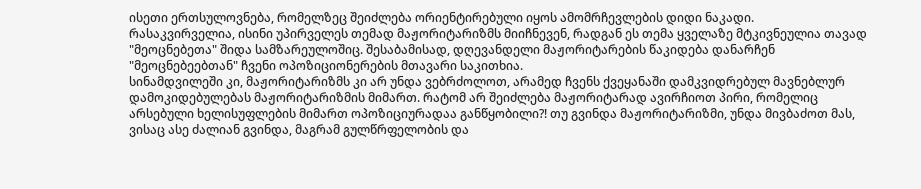ისეთი ერთსულოვნება, რომელზეც შეიძლება ორიენტირებული იყოს ამომრჩევლების დიდი ნაკადი.
რასაკვირველია, ისინი უპირველეს თემად მაჟორიტარიზმს მიიჩნევენ, რადგან ეს თემა ყველაზე მტკივნეულია თავად "მეოცნებეთა" შიდა სამზარეულოშიც. შესაბამისად, დღევანდელი მაჟორიტარების წაკიდება დანარჩენ "მეოცნებეებთან" ჩვენი ოპოზიციონერების მთავარი საკითხია.
სინამდვილეში კი, მაჟორიტარიზმს კი არ უნდა ვებრძოლოთ, არამედ ჩვენს ქვეყანაში დამკვიდრებულ მავნებლურ დამოკიდებულებას მაჟორიტარიზმის მიმართ. რატომ არ შეიძლება მაჟორიტარად ავირჩიოთ პირი, რომელიც არსებული ხელისუფლების მიმართ ოპოზიციურადაა განწყობილი?! თუ გვინდა მაჟორიტარიზმი, უნდა მივბაძოთ მას, ვისაც ასე ძალიან გვინდა, მაგრამ გულწრფელობის და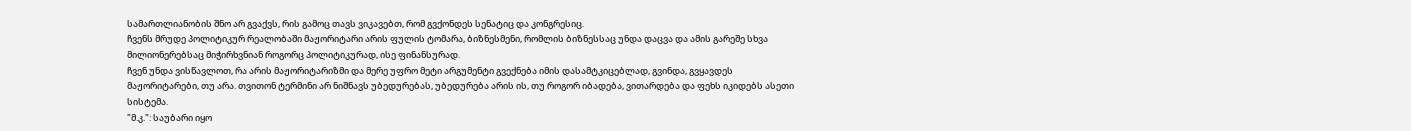სამართლიანობის შნო არ გვაქვს, რის გამოც თავს ვიკავებთ, რომ გვქონდეს სენატიც და კონგრესიც.
ჩვენს მრუდე პოლიტიკურ რეალობაში მაჟორიტარი არის ფულის ტომარა, ბიზნესმენი, რომლის ბიზნესსაც უნდა დაცვა და ამის გარეშე სხვა მილიონერებსაც მიჭირხვნიან როგორც პოლიტიკურად, ისე ფინანსურად.
ჩვენ უნდა ვისწავლოთ, რა არის მაჟორიტარიზმი და მერე უფრო მეტი არგუმენტი გვექნება იმის დასამტკიცებლად, გვინდა, გვყავდეს მაჟორიტარები, თუ არა. თვითონ ტერმინი არ ნიშნავს უბედურებას, უბედურება არის ის, თუ როგორ იბადება, ვითარდება და ფეხს იკიდებს ასეთი სისტემა.
"მ.კ.": საუბარი იყო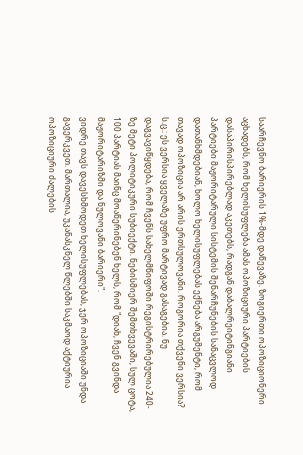საარჩევნო ბარიერის 1%-მდე დაწევაზე. ზოგიერთი ოპოზიციონერი აცხადებს, რომ ხელისუფლება ამას ოპოზიციური პარტიების დასაპირისპირებლად აკეთებს, რადგან დაბალრეიტინგიანი პარტიები მაჟორიტარული სისტემის შენარჩუნების სანაცვლოდ დათანხმდებიან, ხოლო ხელისუფლებას ექნება არგუმენტი, რომ თავად ოპოზიცია არ არის ერთსულოვანი. როგორია თქვენი ვერსია?
ს.ც.: ეს ვერსია ყველაზე უფრო მარტივად გასაგებია. ნუ დაგვავიწყდება, რომ ჩვენს სახელმწიფოში რეგისტრირებულია 240-ზე მეტი პოლიტიკური სუბიექტი. ნებისმიერ შემთხვევაში, სულ ცოტა, 100 პარტიას მაინც მოაწერინებენ ხელს, რომ "დიახ, ჩვენ გვინდა მაჟორიტარიზმი და ნულოვანი ბარიერი".
ვიდრე თავს დავესხმოდეთ ხელისუფლებას, ჯერ ოპოზიციაში უნდა გავერკვეთ. მართალია, უკანასკნელ წლებში საკმაოდ აქტიურია ოპოზიციური ძალების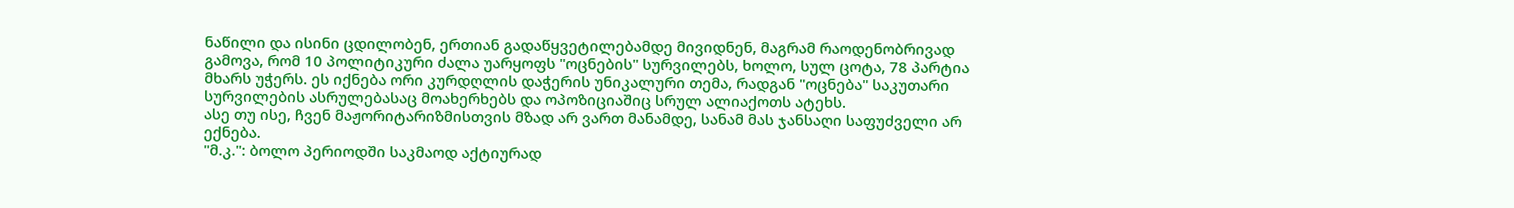ნაწილი და ისინი ცდილობენ, ერთიან გადაწყვეტილებამდე მივიდნენ, მაგრამ რაოდენობრივად გამოვა, რომ 10 პოლიტიკური ძალა უარყოფს "ოცნების" სურვილებს, ხოლო, სულ ცოტა, 78 პარტია მხარს უჭერს. ეს იქნება ორი კურდღლის დაჭერის უნიკალური თემა, რადგან "ოცნება" საკუთარი სურვილების ასრულებასაც მოახერხებს და ოპოზიციაშიც სრულ ალიაქოთს ატეხს.
ასე თუ ისე, ჩვენ მაჟორიტარიზმისთვის მზად არ ვართ მანამდე, სანამ მას ჯანსაღი საფუძველი არ ექნება.
"მ.კ.": ბოლო პერიოდში საკმაოდ აქტიურად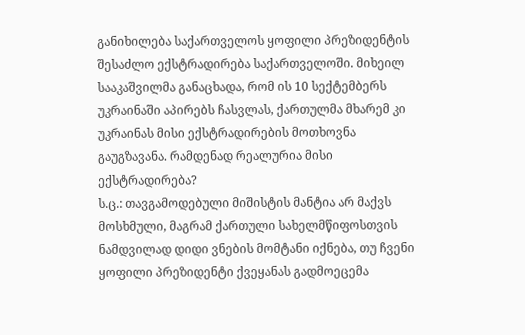განიხილება საქართველოს ყოფილი პრეზიდენტის შესაძლო ექსტრადირება საქართველოში. მიხეილ სააკაშვილმა განაცხადა, რომ ის 10 სექტემბერს უკრაინაში აპირებს ჩასვლას, ქართულმა მხარემ კი უკრაინას მისი ექსტრადირების მოთხოვნა გაუგზავანა. რამდენად რეალურია მისი ექსტრადირება?
ს.ც.: თავგამოდებული მიშისტის მანტია არ მაქვს მოსხმული, მაგრამ ქართული სახელმწიფოსთვის ნამდვილად დიდი ვნების მომტანი იქნება, თუ ჩვენი ყოფილი პრეზიდენტი ქვეყანას გადმოეცემა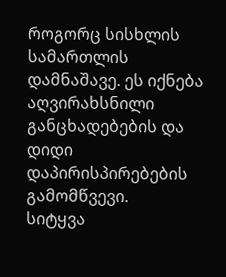როგორც სისხლის სამართლის დამნაშავე. ეს იქნება აღვირახსნილი განცხადებების და დიდი დაპირისპირებების გამომწვევი.
სიტყვა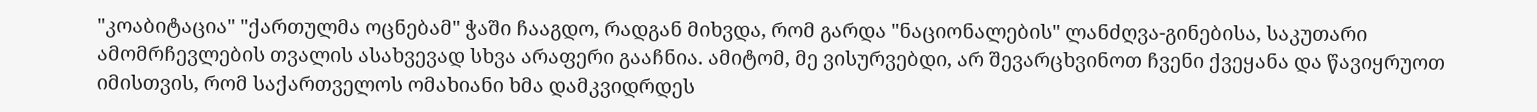"კოაბიტაცია" "ქართულმა ოცნებამ" ჭაში ჩააგდო, რადგან მიხვდა, რომ გარდა "ნაციონალების" ლანძღვა-გინებისა, საკუთარი ამომრჩევლების თვალის ასახვევად სხვა არაფერი გააჩნია. ამიტომ, მე ვისურვებდი, არ შევარცხვინოთ ჩვენი ქვეყანა და წავიყრუოთ იმისთვის, რომ საქართველოს ომახიანი ხმა დამკვიდრდეს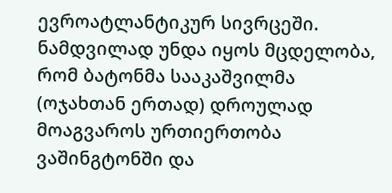ევროატლანტიკურ სივრცეში.
ნამდვილად უნდა იყოს მცდელობა, რომ ბატონმა სააკაშვილმა (ოჯახთან ერთად) დროულად მოაგვაროს ურთიერთობა ვაშინგტონში და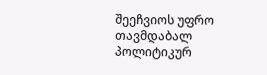შეეჩვიოს უფრო თავმდაბალ პოლიტიკურ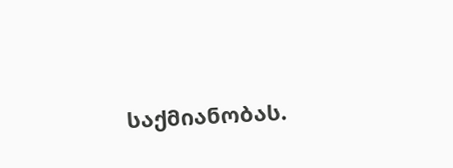საქმიანობას.